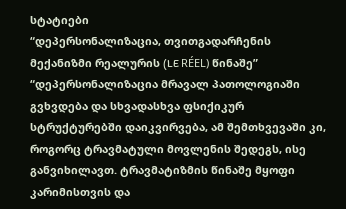სტატიები
“დეპერსონალიზაცია, თვითგადარჩენის მექანიზმი რეალურის (LE RÉEL) წინაშე”
“დეპერსონალიზაცია მრავალ პათოლოგიაში გვხვდება და სხვადასხვა ფსიქიკურ სტრუქტურებში დაიკვირვება, ამ შემთხვევაში კი, როგორც ტრავმატული მოვლენის შედეგს, ისე განვიხილავთ. ტრავმატიზმის წინაშე მყოფი კარიმისთვის და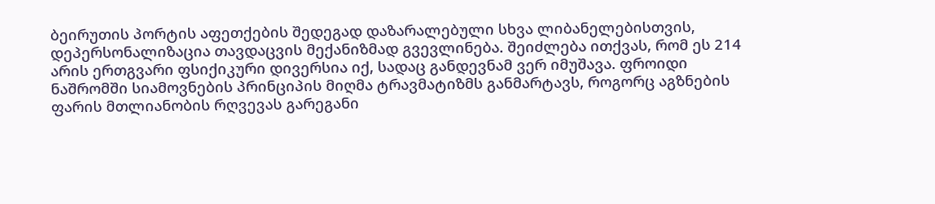ბეირუთის პორტის აფეთქების შედეგად დაზარალებული სხვა ლიბანელებისთვის, დეპერსონალიზაცია თავდაცვის მექანიზმად გვევლინება. შეიძლება ითქვას, რომ ეს 214 არის ერთგვარი ფსიქიკური დივერსია იქ, სადაც განდევნამ ვერ იმუშავა. ფროიდი ნაშრომში სიამოვნების პრინციპის მიღმა ტრავმატიზმს განმარტავს, როგორც აგზნების ფარის მთლიანობის რღვევას გარეგანი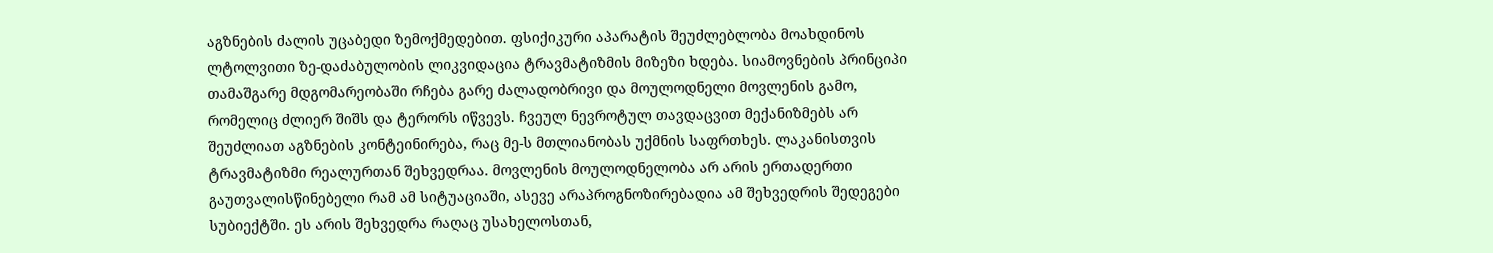აგზნების ძალის უცაბედი ზემოქმედებით. ფსიქიკური აპარატის შეუძლებლობა მოახდინოს ლტოლვითი ზე-დაძაბულობის ლიკვიდაცია ტრავმატიზმის მიზეზი ხდება. სიამოვნების პრინციპი თამაშგარე მდგომარეობაში რჩება გარე ძალადობრივი და მოულოდნელი მოვლენის გამო, რომელიც ძლიერ შიშს და ტერორს იწვევს. ჩვეულ ნევროტულ თავდაცვით მექანიზმებს არ შეუძლიათ აგზნების კონტეინირება, რაც მე-ს მთლიანობას უქმნის საფრთხეს. ლაკანისთვის ტრავმატიზმი რეალურთან შეხვედრაა. მოვლენის მოულოდნელობა არ არის ერთადერთი გაუთვალისწინებელი რამ ამ სიტუაციაში, ასევე არაპროგნოზირებადია ამ შეხვედრის შედეგები სუბიექტში. ეს არის შეხვედრა რაღაც უსახელოსთან,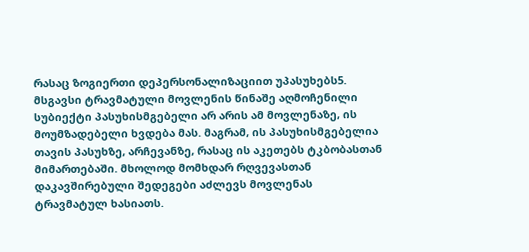რასაც ზოგიერთი დეპერსონალიზაციით უპასუხებს5. მსგავსი ტრავმატული მოვლენის წინაშე აღმოჩენილი სუბიექტი პასუხისმგებელი არ არის ამ მოვლენაზე, ის მოუმზადებელი ხვდება მას. მაგრამ, ის პასუხისმგებელია თავის პასუხზე, არჩევანზე, რასაც ის აკეთებს ტკბობასთან მიმართებაში. მხოლოდ მომხდარ რღვევასთან დაკავშირებული შედეგები აძლევს მოვლენას ტრავმატულ ხასიათს.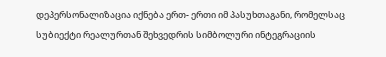დეპერსონალიზაცია იქნება ერთ- ერთი იმ პასუხთაგანი, რომელსაც სუბიექტი რეალურთან შეხვედრის სიმბოლური ინტეგრაციის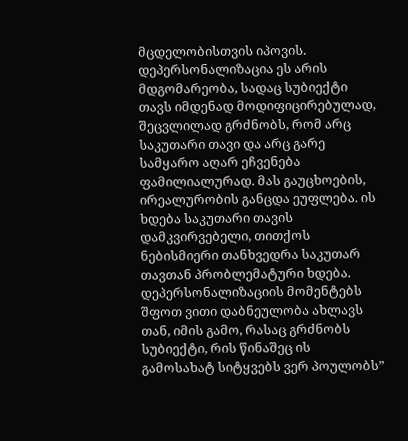მცდელობისთვის იპოვის.
დეპერსონალიზაცია ეს არის მდგომარეობა, სადაც სუბიექტი თავს იმდენად მოდიფიცირებულად, შეცვლილად გრძნობს, რომ არც საკუთარი თავი და არც გარე სამყარო აღარ ეჩვენება ფამილიალურად. მას გაუცხოების, ირეალურობის განცდა ეუფლება. ის ხდება საკუთარი თავის დამკვირვებელი, თითქოს ნებისმიერი თანხვედრა საკუთარ თავთან პრობლემატური ხდება. დეპერსონალიზაციის მომენტებს შფოთ ვითი დაბნეულობა ახლავს თან, იმის გამო, რასაც გრძნობს სუბიექტი, რის წინაშეც ის გამოსახატ სიტყვებს ვერ პოულობს”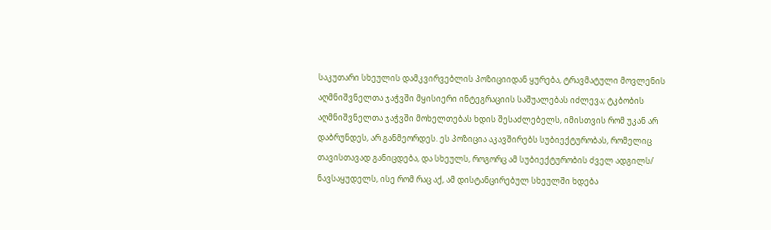საკუთარი სხეულის დამკვირვებლის პოზიციიდან ყურება, ტრავმატული მოვლენის აღმნიშვნელთა ჯაჭვში მყისიერი ინტეგრაციის საშუალებას იძლევა; ტკბობის აღმნიშვნელთა ჯაჭვში მოხელთებას ხდის შესაძლებელს, იმისთვის რომ უკან არ დაბრუნდეს, არ განმეორდეს. ეს პოზიცია აკავშირებს სუბიექტურობას, რომელიც თავისთავად განიცდება, და სხეულს, როგორც ამ სუბიექტურობის ძველ ადგილს/ ნავსაყუდელს, ისე რომ რაც აქ, ამ დისტანცირებულ სხეულში ხდება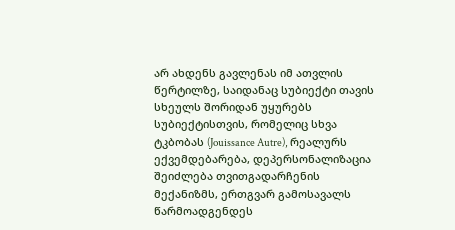არ ახდენს გავლენას იმ ათვლის წერტილზე, საიდანაც სუბიექტი თავის სხეულს შორიდან უყურებს
სუბიექტისთვის, რომელიც სხვა ტკბობას (Jouissance Autre), რეალურს ექვემდებარება, დეპერსონალიზაცია შეიძლება თვითგადარჩენის მექანიზმს, ერთგვარ გამოსავალს წარმოადგენდეს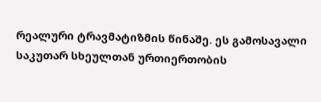რეალური ტრავმატიზმის წინაშე. ეს გამოსავალი საკუთარ სხეულთან ურთიერთობის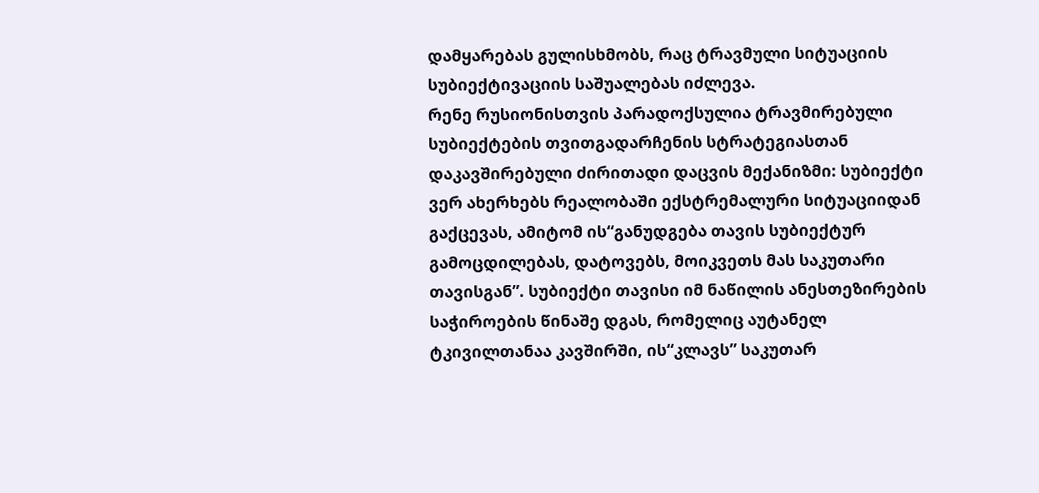დამყარებას გულისხმობს, რაც ტრავმული სიტუაციის სუბიექტივაციის საშუალებას იძლევა.
რენე რუსიონისთვის პარადოქსულია ტრავმირებული სუბიექტების თვითგადარჩენის სტრატეგიასთან დაკავშირებული ძირითადი დაცვის მექანიზმი: სუბიექტი ვერ ახერხებს რეალობაში ექსტრემალური სიტუაციიდან გაქცევას, ამიტომ ის“განუდგება თავის სუბიექტურ გამოცდილებას, დატოვებს, მოიკვეთს მას საკუთარი თავისგან”. სუბიექტი თავისი იმ ნაწილის ანესთეზირების საჭიროების წინაშე დგას, რომელიც აუტანელ ტკივილთანაა კავშირში, ის“კლავს” საკუთარ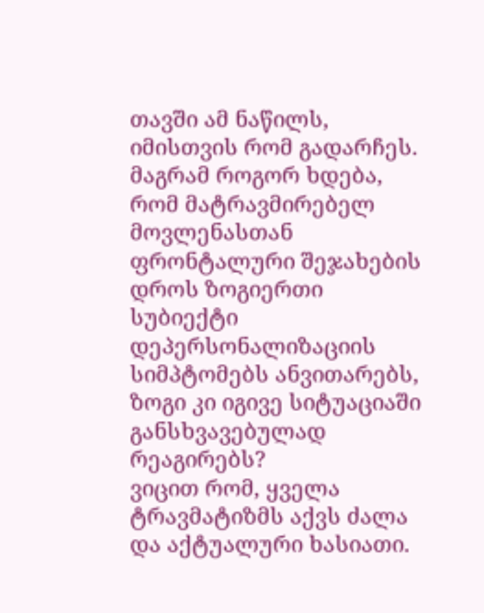თავში ამ ნაწილს, იმისთვის რომ გადარჩეს. მაგრამ როგორ ხდება, რომ მატრავმირებელ მოვლენასთან ფრონტალური შეჯახების დროს ზოგიერთი სუბიექტი დეპერსონალიზაციის სიმპტომებს ანვითარებს, ზოგი კი იგივე სიტუაციაში განსხვავებულად რეაგირებს?
ვიცით რომ, ყველა ტრავმატიზმს აქვს ძალა და აქტუალური ხასიათი.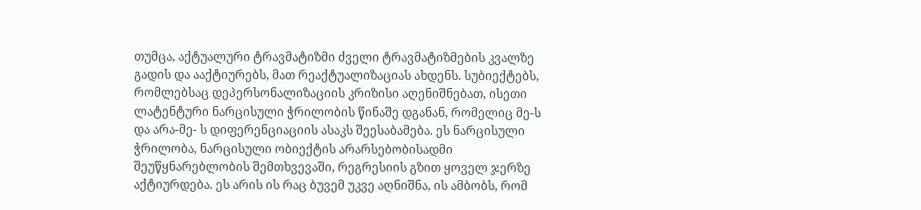თუმცა, აქტუალური ტრავმატიზმი ძველი ტრავმატიზმების კვალზე გადის და ააქტიურებს, მათ რეაქტუალიზაციას ახდენს. სუბიექტებს, რომლებსაც დეპერსონალიზაციის კრიზისი აღენიშნებათ, ისეთი ლატენტური ნარცისული ჭრილობის წინაშე დგანან, რომელიც მე-ს და არა-მე- ს დიფერენციაციის ასაკს შეესაბამება. ეს ნარცისული ჭრილობა, ნარცისული ობიექტის არარსებობისადმი შეუწყნარებლობის შემთხვევაში, რეგრესიის გზით ყოველ ჯერზე აქტიურდება. ეს არის ის რაც ბუვემ უკვე აღნიშნა, ის ამბობს, რომ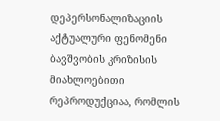დეპერსონალიზაციის აქტუალური ფენომენი ბავშვობის კრიზისის მიახლოებითი რეპროდუქციაა, რომლის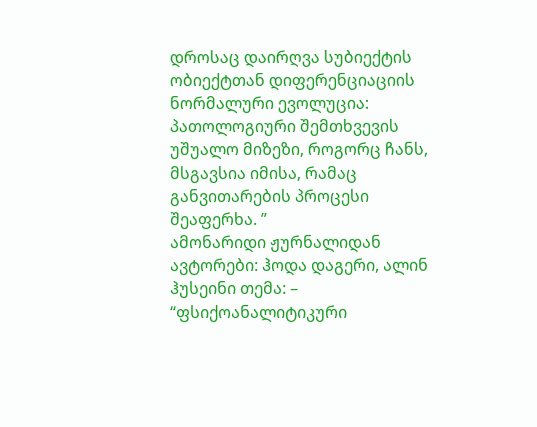დროსაც დაირღვა სუბიექტის ობიექტთან დიფერენციაციის ნორმალური ევოლუცია: პათოლოგიური შემთხვევის უშუალო მიზეზი, როგორც ჩანს, მსგავსია იმისა, რამაც განვითარების პროცესი შეაფერხა. ”
ამონარიდი ჟურნალიდან ავტორები: ჰოდა დაგერი, ალინ ჰუსეინი თემა: – “ფსიქოანალიტიკური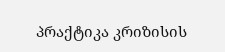პრაქტიკა კრიზისის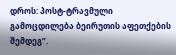დროს: პოსტ-ტრავმული გამოცდილება ბეირუთის აფეთქების შემდეგ”.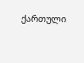ქართული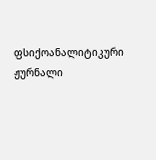ფსიქოანალიტიკური ჟურნალი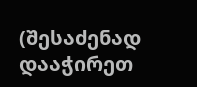(შესაძენად დააჭირეთ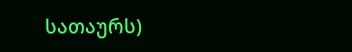სათაურს)